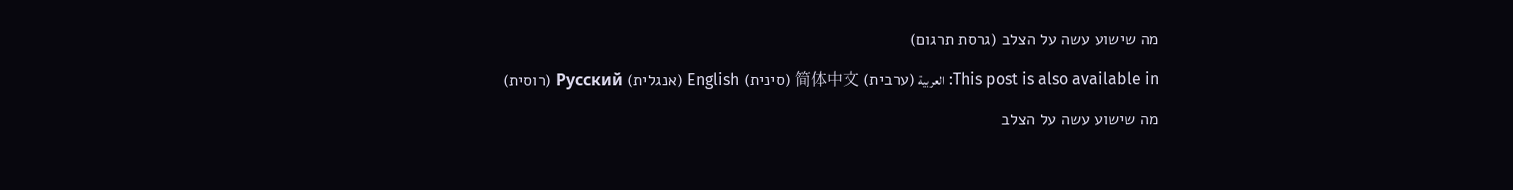מה שישוע עשה על הצלב (גרסת תרגום)

This post is also available in: العربية (ערבית) 简体中文 (סינית) English (אנגלית) Русский (רוסית)

מה שישוע עשה על הצלב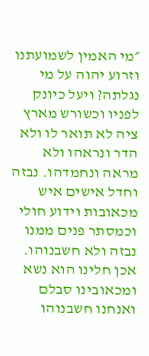״מי האמין לשמועתנו וזרוע יהוה על מי נגלתה? ויעל כיונק לפניו וכשורש מארץ ציה לא תואר לו ולא הדר ונראהו ולא מראה ונחמדהו. נבזה וחדל אישים איש מכאובות וידוע חולי וכמסתר פנים ממנו נבזה ולא חשבנוהו. אכן חלינו הוא נשא ומכאובינו סבלם ואנחנו חשבנוהו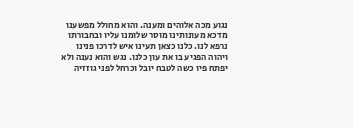נגוע מכה אלוהים ומענה. והוא מחולל מפשענו מדכא מעונותינו מוסר שלומנו עליו ובחבורתו נרפא לנו. כלנו כצאן תעינו איש לדרכו פנינו ויהוה הפגיע בו את עון כלנו. נגש והוא נענה ולא יפתח פיו כשה לטבח יובל וכרחל לפני גוזזיה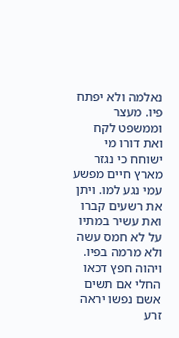נאלמה ולא יפתח פיו. מעצר וממשפט לקח ואת דורו מי ישוחח כי נגזר מארץ חיים מפשע עמי נגע למו. ויתן את רשעים קברו ואת עשיר במתיו על לא חמס עשה ולא מרמה בפיו. ויהוה חפץ דכאו החלי אם תשים אשם נפשו יראה זרע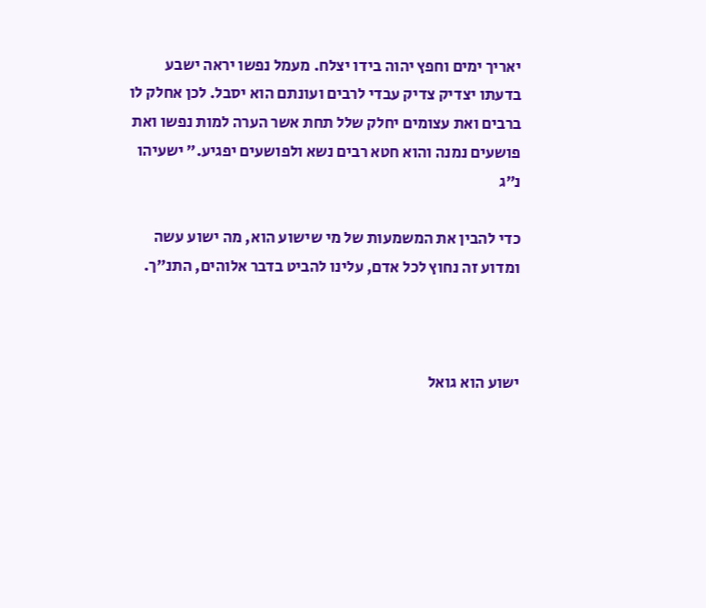יאריך ימים וחפץ יהוה בידו יצלח. מעמל נפשו יראה ישבע בדעתו יצדיק צדיק עבדי לרבים ועונתם הוא יסבל. לכן אחלק לו ברבים ואת עצומים יחלק שלל תחת אשר הערה למות נפשו ואת פושעים נמנה והוא חטא רבים נשא ולפושעים יפגיע.״ ישעיהו נ״ג

כדי להבין את המשמעות של מי שישוע הוא, מה ישוע עשה ומדוע זה נחוץ לכל אדם, עלינו להביט בדבר אלוהים, התנ״ך.



ישוע הוא גואל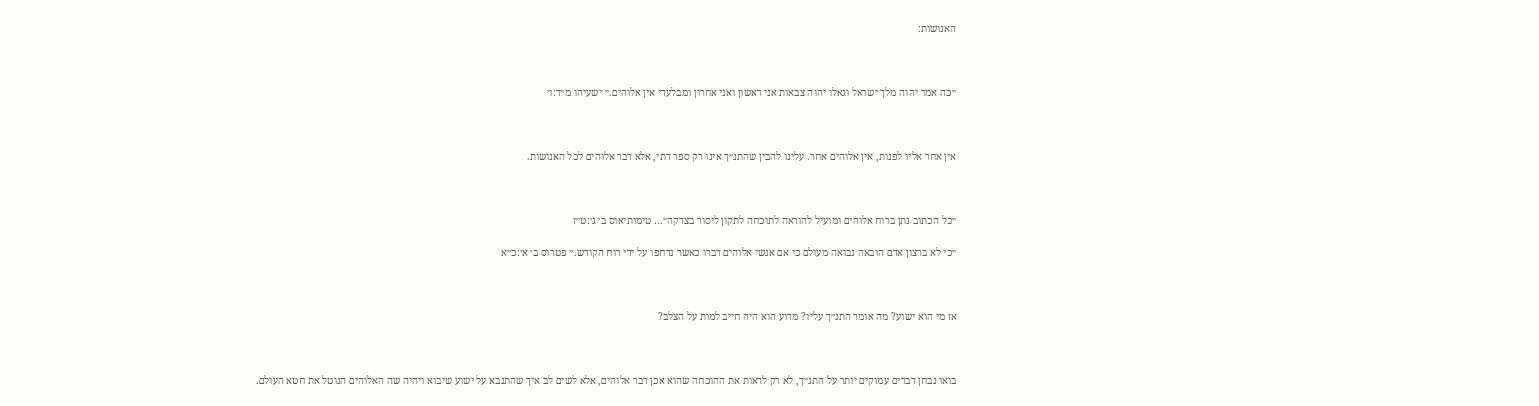האנושות:



״כה אמר יהוה מלך ישראל וגאלו יהוה צבאות אני ראשון ואני אחרון ומבלעדי אין אלוהים.״ ישעיהו מ״ד:ו׳



אין אחר אליו לפנות, אין אלוהים אחר. עלינו להבין שהתנ״ך אינו רק ספר דתי, אלא דבר אלוהים לכל האנושות.



״כל הכתוב נתן ברוח אלוהים ומועיל להוראה לתוכחה לתקון ליסור בצדקה״… טימותיאוס ב׳ ג׳:ט״ז

״כי לא ברצון אדם הובאה נבואה מעולם כי אם אנשי אלוהים דברו כאשר נדחפו על ידי רוח הקודש.״ פטרוס ב׳ א׳:כ״א



אז מי הוא ישוע? מה אומר התנ״ך עליו? מדוע הוא היה חייב למות על הצלב?



בואו נבחן דברים עמוקים יותר על התנ״ך, לא רק לראות את ההוכחה שהוא אכן דבר אלוהים, אלא לשים לב איך שהתנבא על ישוע שיבוא ויהיה שה האלוהים הנוטל את חטא העולם.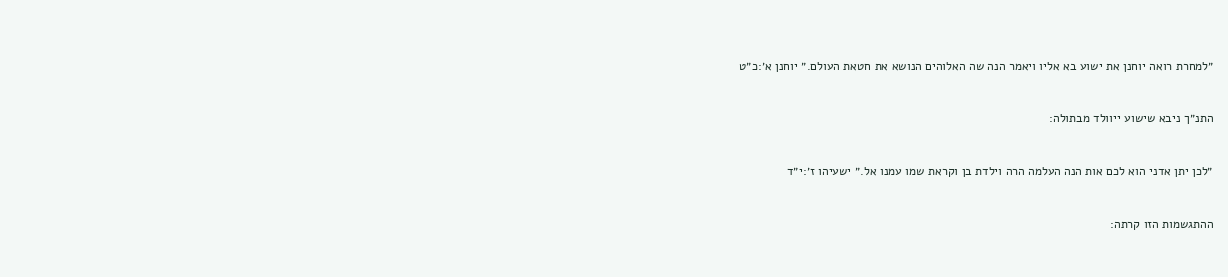״למחרת רואה יוחנן את ישוע בא אליו ויאמר הנה שה האלוהים הנושא את חטאת העולם.״ יוחנן א׳:כ״ט



התנ״ך ניבא שישוע ייוולד מבתולה:



״לכן יתן אדני הוא לכם אות הנה העלמה הרה וילדת בן וקראת שמו עמנו אל.״ ישעיהו ז׳:י״ד



ההתגשמות הזו קרתה: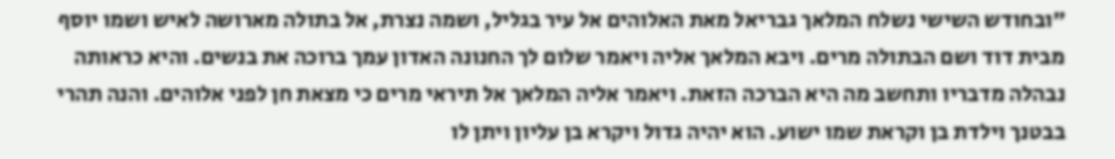״ובחודש השישי נשלח המלאך גבריאל מאת האלוהים אל עיר בגליל, ושמה נצרת, אל בתולה מארושה לאיש ושמו יוסף מבית דוד ושם הבתולה מרים. ויבא המלאך אליה ויאמר שלום לך החנונה האדון עמך ברוכה את בנשים. והיא כראותה נבהלה מדבריו ותחשב מה היא הברכה הזאת. ויאמר אליה המלאך אל תיראי מרים כי מצאת חן לפני אלוהים. והנה תהרי בבטנך וילדת בן וקראת שמו ישוע. הוא יהיה גדול ויקרא בן עליון ויתן לו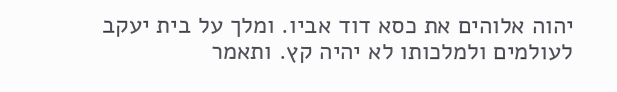יהוה אלוהים את כסא דוד אביו. ומלך על בית יעקב לעולמים ולמלכותו לא יהיה קץ. ותאמר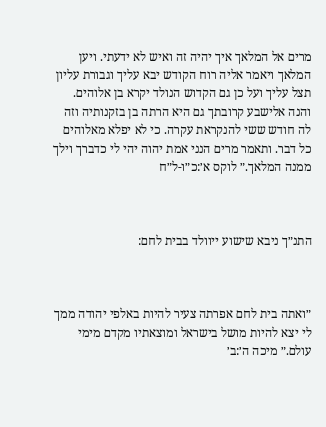מרים אל המלאך איך יהיה זה ואיש לא ידעתי. ויען המלאך ויאמר אליה רוח הקודש יבא עליך וגבורת עליון תצל עליך ועל כן גם הקדוש הנולד יקרא בן אלוהים. והנה אלישבע קרובתך גם היא הרתה בן בזקנותיה וזה לה חודש ששי להנקראת עקרה. כי לא יפלא מאלוהים כל דבר. ותאמר מרים הנני אמת יהוה יהי לי כדברך וילך ממנה המלאך.״ לוקס א׳:כ״ו-ל״ח



התנ״ך ניבא שישוע ייוולד בבית לחם:



״ואתה בית לחם אפרתה צעיר להיות באלפי יהודה ממך לי יצא להיות מושל בישראל ומוצאתיו מקדם מימי עולם.״ מיכה ה׳:ב׳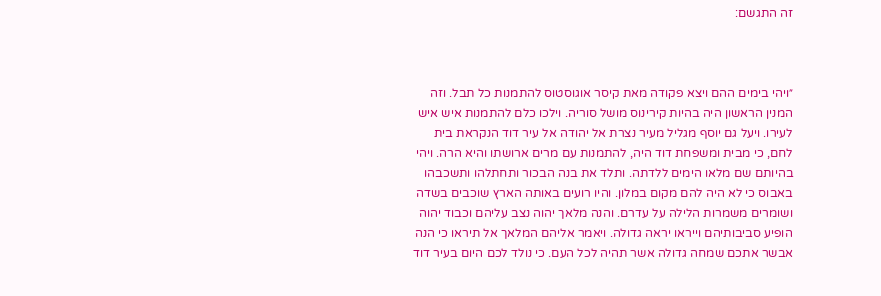זה התגשם:



״ויהי בימים ההם ויצא פקודה מאת קיסר אוגוסטוס להתמנות כל תבל. וזה המנין הראשון היה בהיות קירינוס מושל סוריה. וילכו כלם להתמנות איש איש לעירו. ויעל גם יוסף מגליל מעיר נצרת אל יהודה אל עיר דוד הנקראת בית לחם, כי מבית ומשפחת דוד היה, להתמנות עם מרים ארושתו והיא הרה. ויהי בהיותם שם מלאו הימים ללדתה. ותלד את בנה הבכור ותחתלהו ותשכבהו באבוס כי לא היה להם מקום במלון. והיו רועים באותה הארץ שוכבים בשדה ושומרים משמרות הלילה על עדרם. והנה מלאך יהוה נצב עליהם וכבוד יהוה הופיע סביבותיהם וייראו יראה גדולה. ויאמר אליהם המלאך אל תיראו כי הנה אבשר אתכם שמחה גדולה אשר תהיה לכל העם. כי נולד לכם היום בעיר דוד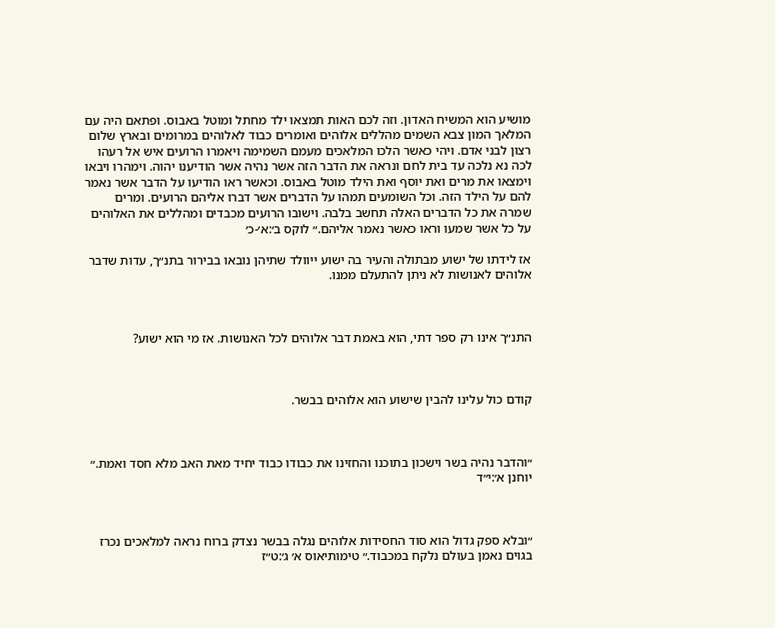מושיע הוא המשיח האדון. וזה לכם האות תמצאו ילד מחתל ומוטל באבוס. ופתאם היה עם המלאך המון צבא השמים מהללים אלוהים ואומרים כבוד לאלוהים במרומים ובארץ שלום רצון לבני אדם. ויהי כאשר הלכו המלאכים מעמם השמימה ויאמרו הרועים איש אל רעהו לכה נא נלכה עד בית לחם ונראה את הדבר הזה אשר נהיה אשר הודיענו יהוה. וימהרו ויבאו וימצאו את מרים ואת יוסף ואת הילד מוטל באבוס. וכאשר ראו הודיעו על הדבר אשר נאמר להם על הילד הזה. וכל השומעים תמהו על הדברים אשר דברו אליהם הרועים. ומרים שמרה את כל הדברים האלה תחשב בלבה. וישובו הרועים מכבדים ומהללים את האלוהים על כל אשר שמעו וראו כאשר נאמר אליהם.״ לוקס ב׳:א׳-כ׳

אז לידתו של ישוע מבתולה והעיר בה ישוע ייוולד שתיהן נובאו בבירור בתנ״ך, עדות שדבר אלוהים לאנושות לא ניתן להתעלם ממנו.



התנ״ך אינו רק ספר דתי, הוא באמת דבר אלוהים לכל האנושות. אז מי הוא ישוע?



קודם כול עלינו להבין שישוע הוא אלוהים בבשר.



״והדבר נהיה בשר וישכון בתוכנו והחזינו את כבודו כבוד יחיד מאת האב מלא חסד ואמת.״ יוחנן א׳:י״ד



״ובלא ספק גדול הוא סוד החסידות אלוהים נגלה בבשר נצדק ברוח נראה למלאכים נכרז בגוים נאמן בעולם נלקח במכבוד.״ טימותיאוס א׳ ג׳:ט״ז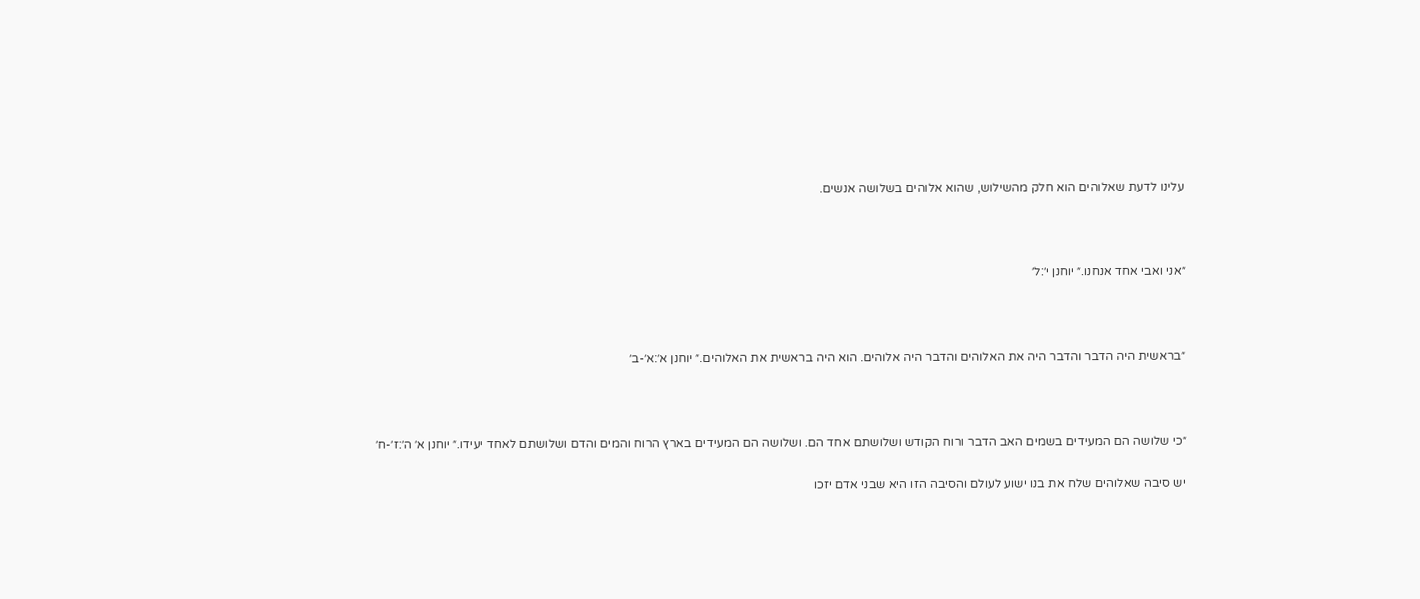עלינו לדעת שאלוהים הוא חלק מהשילוש, שהוא אלוהים בשלושה אנשים.



״אני ואבי אחד אנחנו.״ יוחנן י׳:ל׳



״בראשית היה הדבר והדבר היה את האלוהים והדבר היה אלוהים. הוא היה בראשית את האלוהים.״ יוחנן א׳:א׳-ב׳



״כי שלושה הם המעידים בשמים האב הדבר ורוח הקודש ושלושתם אחד הם. ושלושה הם המעידים בארץ הרוח והמים והדם ושלושתם לאחד יעידו.״ יוחנן א׳ ה׳:ז׳-ח׳

יש סיבה שאלוהים שלח את בנו ישוע לעולם והסיבה הזו היא שבני אדם יזכו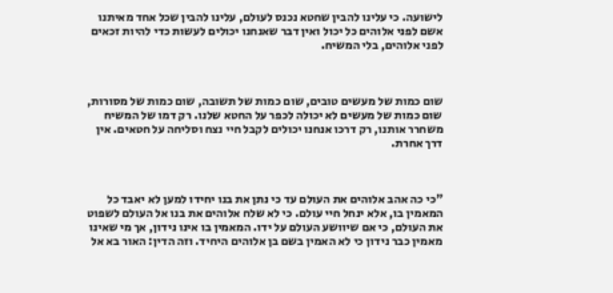לישועה. כי עלינו להבין שחטא נכנס לעולם, עלינו להבין שכל אחד מאיתנו אשם לפני אלוהים כל יכול ואין דבר שאנחנו יכולים לעשות כדי להיות זכאים לפני אלוהים, בלי המשיח.



שום כמות של מעשים טובים, שום כמות של תשובה, שום כמות של מסורות, שום כמות של מעשים לא יכולה לכפר על החטא שלנו. רק דמו של המשיח משחרר אותנו, רק דרכו אנחנו יכולים לקבל חיי נצח וסליחה על חטאים. אין דרך אחרת.



"כי כה אהב אלוהים את העולם עד כי נתן את בנו יחידו למען לא יאבד כל המאמין בו, אלא ינחל חיי עולם. כי לא שלח אלוהים את בנו אל העולם לשפוט את העולם, כי אם שיוושע העולם על ידו. המאמין בו אינו נידון, אך מי שאינו מאמין כבר נידון כי לא האמין בשם בן אלוהים היחיד. וזה הדין: האור בא אל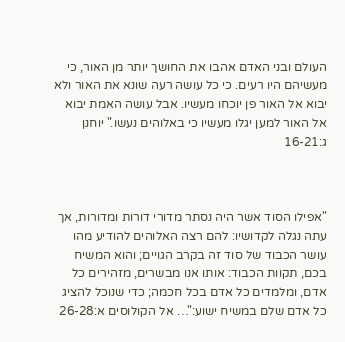העולם ובני האדם אהבו את החושך יותר מן האור, כי מעשיהם היו רעים. כי כל עושה רעה שונא את האור ולא יבוא אל האור פן יוכחו מעשיו. אבל עושה האמת יבוא אל האור למען יגלו מעשיו כי באלוהים נעשו." יוחנן ג:16-21



"אפילו הסוד אשר היה נסתר מדורי דורות ומדורות, אך עתה נגלה לקדושיו: להם רצה האלוהים להודיע מהו עושר הכבוד של סוד זה בקרב הגויים; והוא המשיח בכם, תקוות הכבוד: אותו אנו מבשרים, מזהירים כל אדם, ומלמדים כל אדם בכל חכמה; כדי שנוכל להציג כל אדם שלם במשיח ישוע:"… אל הקולוסים א:26-28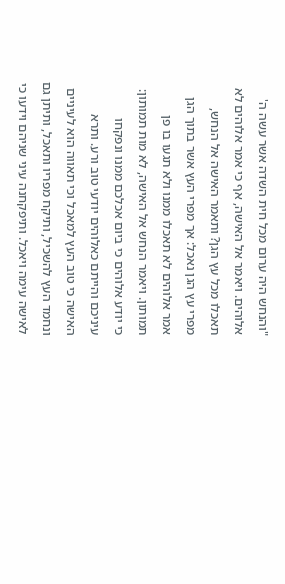"והנחש היה ערום מכל חית השדה אשר עשה ה' אלוהים. ויאמר אל האישה, אף כי אמר אלוהים לא תאכלו מכל עץ הגן? ותאמר האישה אל הנחש, מפרי עץ הגן נאכל: אך מפרי העץ אשר בתוך הגן אמר אלוהים לא תאכלו ממנו ולא תגעו בו פן תמותון. ויאמר הנחש אל האישה, לא מות תמותון: כי יודע אלוהים כי ביום אכלכם ממנו ונפקחו עיניכם והייתם כאלוהים יודעי טוב ורע. ותרא האישה כי טוב העץ למאכל וכי תאווה הוא לעיניים ונחמד העץ להשכיל, ותיקח מפריו ותאכל, ותיתן גם לאישה עימה ויאכל. ותיפקחנה עיני שניהם וידעו כי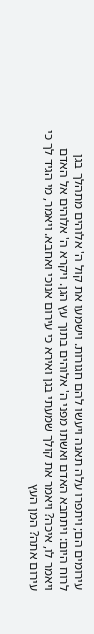עירומים הם; ויתפרו עלה תאנה ויעשו להם חגורות. וישמעו את קול ה' אלוהים מתהלך בגן לרוח היום: ויתחבא האדם ואשתו מפני ה' אלוהים בתוך עץ הגן. ויקרא ה' אלוהים אל האדם ויאמר לו, איכה? ויאמר את קולך שמעתי בגן ואירא כי עירום אנוכי ואחבא. ויאמר, מי הגיד לך כי עירום אתה? המן העץ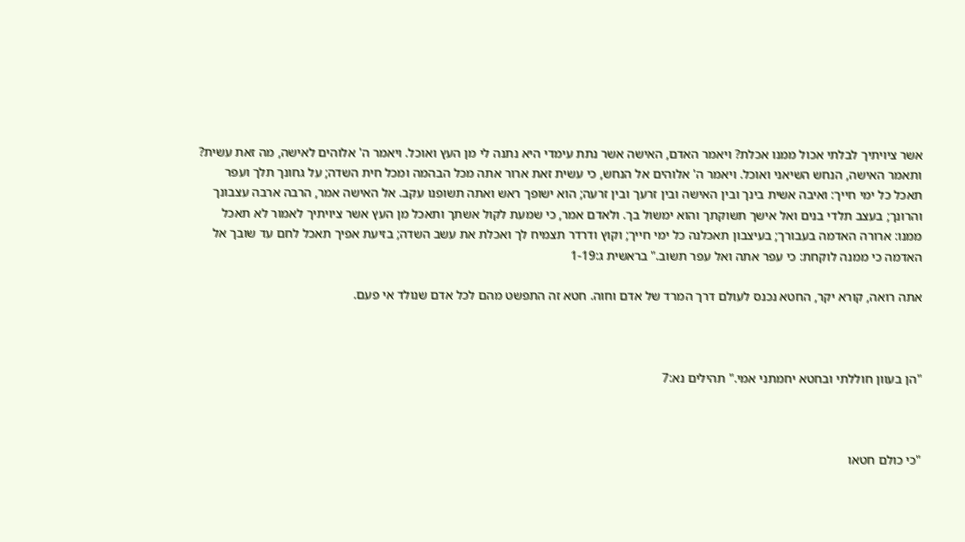אשר ציויתיך לבלתי אכול ממנו אכלת? ויאמר האדם, האישה אשר נתת עימדי היא נתנה לי מן העץ ואוכל. ויאמר ה' אלוהים לאישה, מה זאת עשית? ותאמר האישה, הנחש השיאני ואוכל. ויאמר ה' אלוהים אל הנחש, כי עשית זאת ארור אתה מכל הבהמה ומכל חית השדה; על גחונך תלך ועפר תאכל כל ימי חייך: ואיבה אשית בינך ובין האישה ובין זרעך ובין זרעה; הוא ישופך ראש ואתה תשופנו עקב. אל האישה אמר, הרבה ארבה עצבונך והרונך; בעצב תלדי בנים ואל אישך תשוקתך והוא ימשול בך. ולאדם אמר, כי שמעת לקול אשתך ותאכל מן העץ אשר ציויתיך לאמור לא תאכל ממנו: ארורה האדמה בעבורך; בעיצבון תאכלנה כל ימי חייך; וקוץ ודרדר תצמיח לך ואכלת את עשב השדה; בזיעת אפיך תאכל לחם עד שובך אל האדמה כי ממנה לוקחת: כי עפר אתה ואל עפר תשוב." בראשית ג:1-19

אתה רואה, קורא יקר, החטא נכנס לעולם דרך המרד של אדם וחוה. חטא זה התפשט מהם לכל אדם שנולד אי פעם.



"הן בעוון חוללתי ובחטא יחמתני אמי." תהילים נא:7



"כי כולם חטאו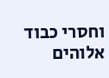וחסרי כבוד אלוהים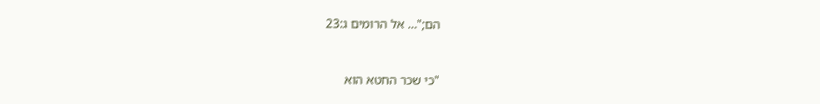הם;"… אל הרומים ג:23



"כי שכר החטא הוא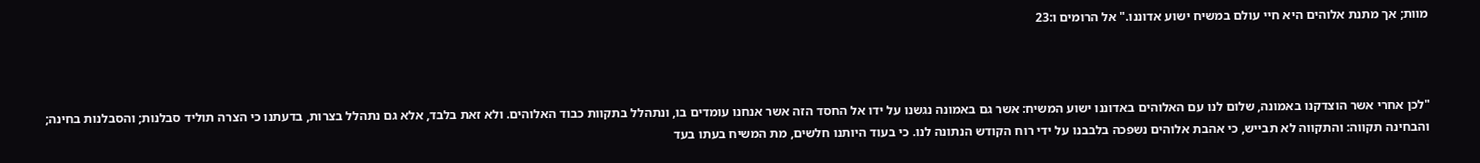מוות; אך מתנת אלוהים היא חיי עולם במשיח ישוע אדוננו." אל הרומים ו:23



"לכן אחרי אשר הוצדקנו באמונה, שלום לנו עם האלוהים באדוננו ישוע המשיח: אשר גם באמונה נגשנו על ידו אל החסד הזה אשר אנחנו עומדים בו, ונתהלל בתקוות כבוד האלוהים. ולא זאת בלבד, אלא גם נתהלל בצרות, בדעתנו כי הצרה תוליד סבלנות; והסבלנות בחינה; והבחינה תקווה: והתקווה לא תבייש, כי אהבת אלוהים נשפכה בלבבנו על ידי רוח הקודש הנתונה לנו. כי בעוד היותנו חלשים, מת המשיח בעתו בעד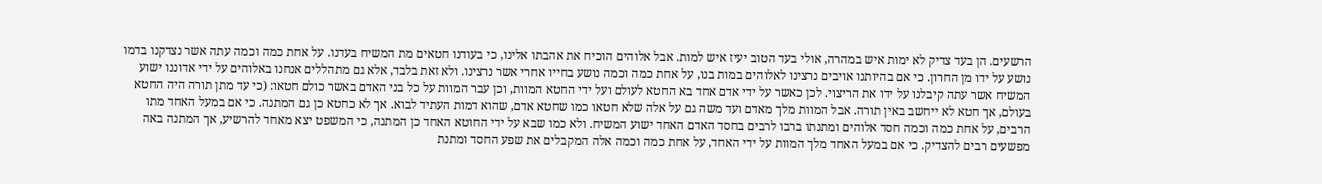הרשעים. הן בעד צדיק לא ימות איש במהרה, אולי בעד הטוב יעיז איש למות. אבל אלוהים הוכיח את אהבתו אלינו, כי בעודנו חטאים מת המשיח בעדנו. על אחת כמה וכמה עתה אשר נצדקנו בדמו נושע על ידו מן החרון. כי אם בהיותנו אויבים נרצינו לאלוהים במות בנו, על אחת כמה וכמה נושע בחייו אחרי אשר נרצינו. ולא זאת בלבד, אלא גם מתהללים אנחנו באלוהים על ידי אדוננו ישוע המשיח אשר עתה קיבלנו על ידו את הריצוי. לכן כאשר על ידי אדם אחד בא החטא לעולם ועל ידי החטא המוות, וכן עבר המוות על כל בני האדם באשר כולם חטאו: (כי עד מתן תורה היה החטא בעולם, אך חטא לא ייחשב באין תורה. אבל המוות מלך מאדם ועד משה גם על אלה שלא חטאו כמו שחטא אדם, שהוא דמות העתיד לבוא. אך לא כחטא כן גם המתנה. כי אם במעל האחד מתו הרבים, על אחת כמה וכמה חסד אלוהים ומתנתו ברבו לרבים בחסד האדם האחד ישוע המשיח. ולא כמו שבא על ידי החוטא האחד כן המתנה, כי המשפט יצא מאחד להרשיע, אך המתנה באה מפשעים רבים להצדיק. כי אם במעל האחד מלך המוות על ידי האחד, על אחת כמה וכמה אלה המקבלים את שפע החסד ומתנת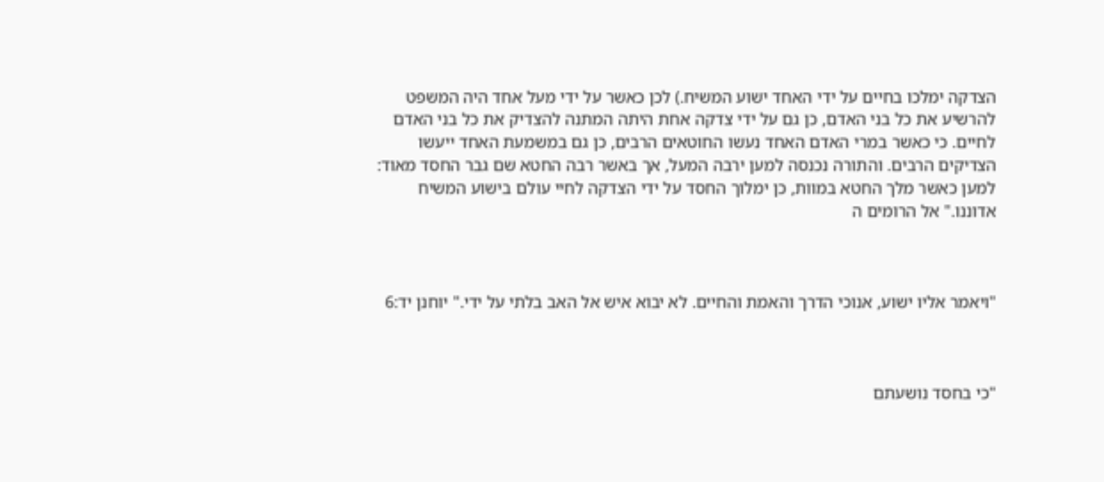הצדקה ימלכו בחיים על ידי האחד ישוע המשיח.) לכן כאשר על ידי מעל אחד היה המשפט להרשיע את כל בני האדם, כן גם על ידי צדקה אחת היתה המתנה להצדיק את כל בני האדם לחיים. כי כאשר במרי האדם האחד נעשו החוטאים הרבים, כן גם במשמעת האחד ייעשו הצדיקים הרבים. והתורה נכנסה למען ירבה המעל, אך באשר רבה החטא שם גבר החסד מאוד: למען כאשר מלך החטא במוות, כן ימלוך החסד על ידי הצדקה לחיי עולם בישוע המשיח אדוננו." אל הרומים ה



"ויאמר אליו ישוע, אנוכי הדרך והאמת והחיים. לא יבוא איש אל האב בלתי על ידי." יוחנן יד:6



"כי בחסד נושעתם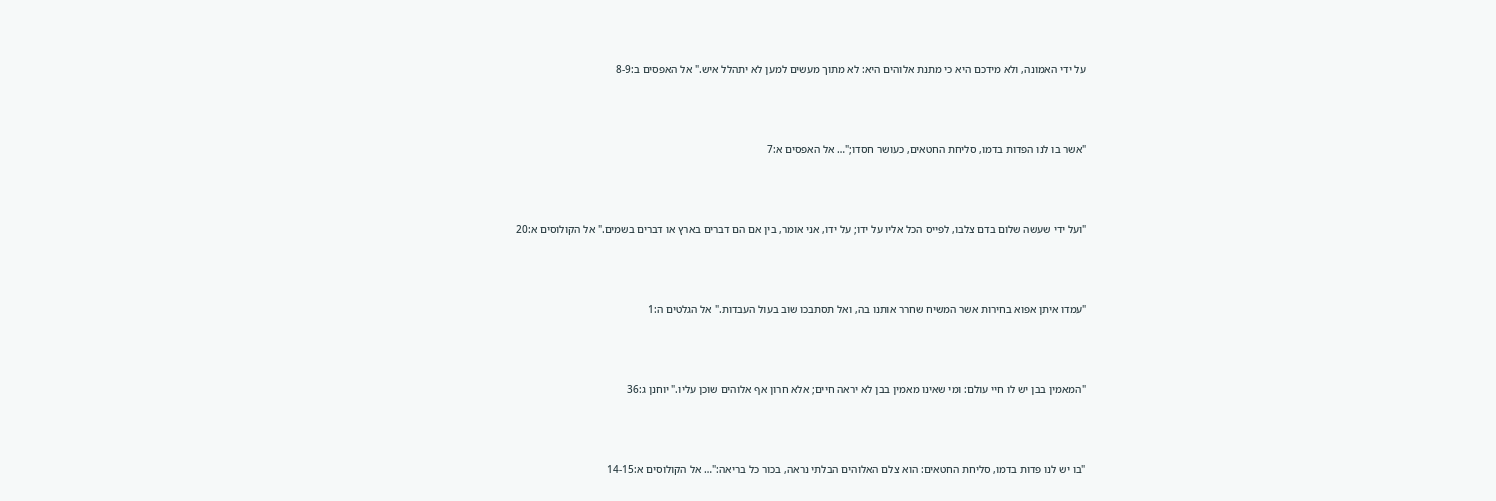על ידי האמונה, ולא מידכם היא כי מתנת אלוהים היא: לא מתוך מעשים למען לא יתהלל איש." אל האפסים ב:8-9



"אשר בו לנו הפדות בדמו, סליחת החטאים, כעושר חסדו;"… אל האפסים א:7



"ועל ידי שעשה שלום בדם צלבו, לפייס הכל אליו על ידו; על ידו, אני אומר, בין אם הם דברים בארץ או דברים בשמים." אל הקולוסים א:20



"עמדו איתן אפוא בחירות אשר המשיח שחרר אותנו בה, ואל תסתבכו שוב בעול העבדות." אל הגלטים ה:1



"המאמין בבן יש לו חיי עולם: ומי שאינו מאמין בבן לא יראה חיים; אלא חרון אף אלוהים שוכן עליו." יוחנן ג:36



"בו יש לנו פדות בדמו, סליחת החטאים: הוא צלם האלוהים הבלתי נראה, בכור כל בריאה:"… אל הקולוסים א:14-15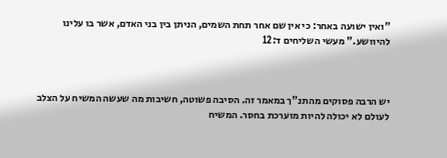"ואין ישועה באחר: כי אין שם אחר תחת השמים, הניתן בין בני האדם, אשר בו עלינו להיוושע." מעשי השליחים ד:12



יש הרבה פסוקים מהתנ"ך במאמר זה. הסיבה פשוטה, חשיבות מה שעשה המשיח על הצלב לעולם לא יכולה להיות מוערכת בחסר. המשיח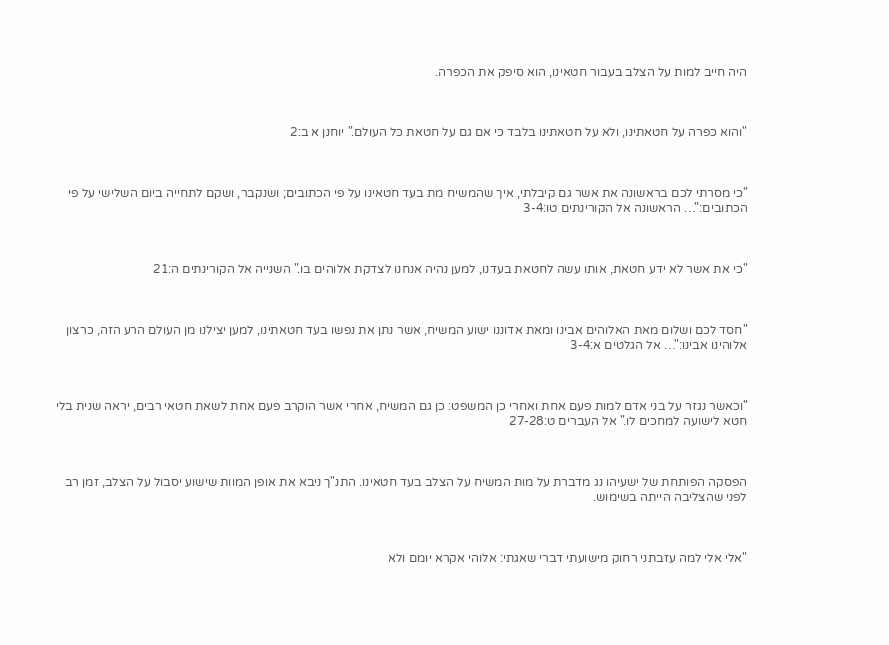היה חייב למות על הצלב בעבור חטאינו, הוא סיפק את הכפרה.



"והוא כפרה על חטאתינו, ולא על חטאתינו בלבד כי אם גם על חטאת כל העולם." יוחנן א ב:2



"כי מסרתי לכם בראשונה את אשר גם קיבלתי, איך שהמשיח מת בעד חטאינו על פי הכתובים; ושנקבר, ושקם לתחייה ביום השלישי על פי הכתובים:"… הראשונה אל הקורינתים טו:3-4



"כי את אשר לא ידע חטאת, אותו עשה לחטאת בעדנו, למען נהיה אנחנו לצדקת אלוהים בו." השנייה אל הקורינתים ה:21



"חסד לכם ושלום מאת האלוהים אבינו ומאת אדוננו ישוע המשיח, אשר נתן את נפשו בעד חטאתינו, למען יצילנו מן העולם הרע הזה, כרצון אלוהינו אבינו:"… אל הגלטים א:3-4



"וכאשר נגזר על בני אדם למות פעם אחת ואחרי כן המשפט: כן גם המשיח, אחרי אשר הוקרב פעם אחת לשאת חטאי רבים, יראה שנית בלי חטא לישועה למחכים לו." אל העברים ט:27-28



הפסקה הפותחת של ישעיהו נג מדברת על מות המשיח על הצלב בעד חטאינו. התנ"ך ניבא את אופן המוות שישוע יסבול על הצלב, זמן רב לפני שהצליבה הייתה בשימוש.



"אלי אלי למה עזבתני רחוק מישועתי דברי שאגתי: אלוהי אקרא יומם ולא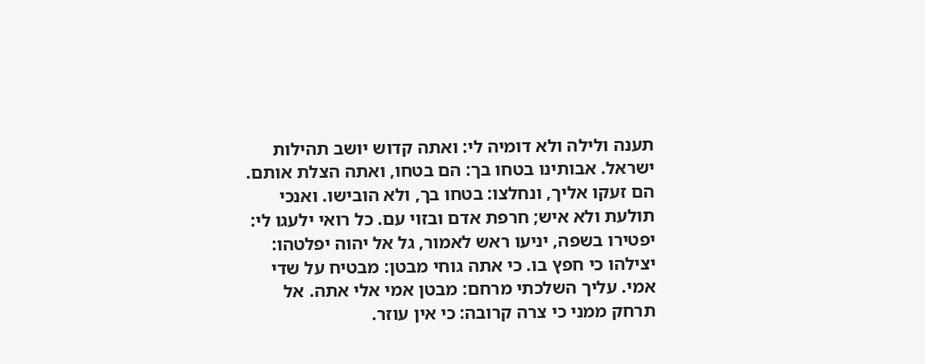תענה ולילה ולא דומיה לי: ואתה קדוש יושב תהילות ישראל. אבותינו בטחו בך: הם בטחו, ואתה הצלת אותם. הם זעקו אליך, ונחלצו: בטחו בך, ולא הובישו. ואנכי תולעת ולא איש; חרפת אדם ובזוי עם. כל רואי ילעגו לי: יפטירו בשפה, יניעו ראש לאמור, גל אל יהוה יפלטהו: יצילהו כי חפץ בו. כי אתה גוחי מבטן: מבטיח על שדי אמי. עליך השלכתי מרחם: מבטן אמי אלי אתה. אל תרחק ממני כי צרה קרובה: כי אין עוזר.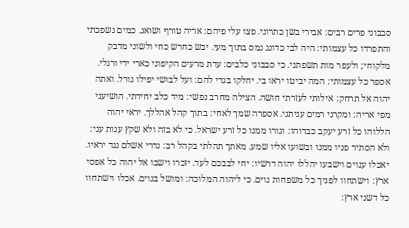סבבוני פרים רבים: אבירי בשן כתרוני. פצו עלי פיהם: אריה טורף ושואג. כמים נשפכתי והתפרדו כל עצמותי: היה לבי כדונג נמס בתוך מעי. יבש כחרש כחי ולשוני מדבק מלקוחי; ולעפר מות תשפתני. כי סבבוני כלבים: עדת מרעים הקיפוני כארי ידי ורגלי. אספר כל עצמותי: המה יביטו יראו בי. יחלקו בגדי להם: ועל לבושי יפילו גורל. ואתה יהוה אל תרחק: אילותי לעזרתי חושה. הצילה מחרב נפשי: מיד כלב יחידתי. הושיעני מפי אריה: ומקרני רמים עניתני. אספרה שמך לאחי: בתוך קהל אהללך. יראי יהוה הללוהו כל זרע יעקב כבדוהו: וגורו ממנו כל זרע ישראל. כי לא בזה ולא שקץ ענות עני: ולא הסתיר פניו ממנו ובשועו אליו שמע. מאתך תהלתי בקהל רב: נדרי אשלם נגד יראיו. יאכלו ענוים וישבעו יהללו יהוה דרשיו: יחי לבבכם לעד. יזכרו וישבו אל יהוה כל אפסי ארץ: וישתחוו לפניך כל משפחות גוים. כי ליהוה המלוכה: ומושל בגוים. אכלו וישתחוו כל דשני ארץ: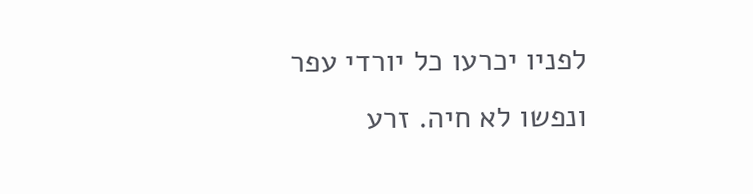לפניו יכרעו כל יורדי עפר ונפשו לא חיה. זרע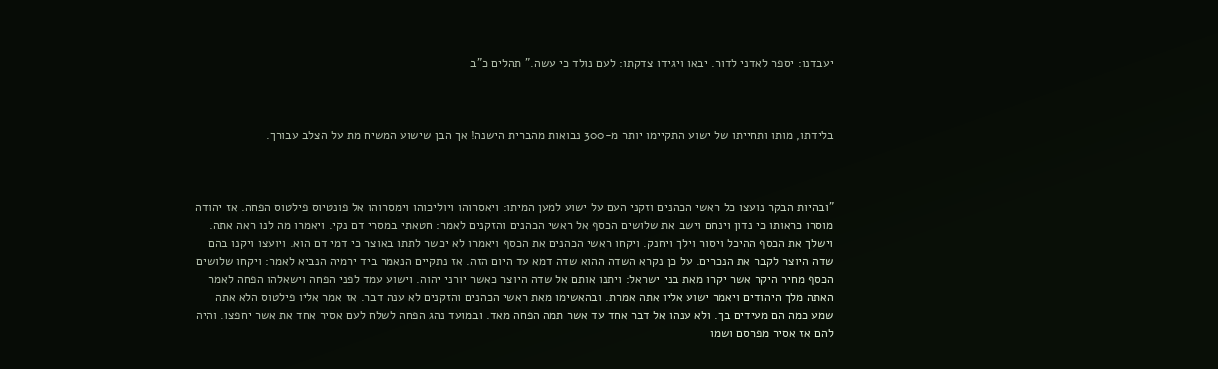יעבדנו: יספר לאדני לדור. יבאו ויגידו צדקתו: לעם נולד כי עשה." תהלים כ"ב



בלידתו, מותו ותחייתו של ישוע התקיימו יותר מ-300 נבואות מהברית הישנה! אך הבן שישוע המשיח מת על הצלב עבורך.



"ובהיות הבקר נועצו כל ראשי הכהנים וזקני העם על ישוע למען המיתו: ויאסרוהו ויוליכוהו וימסרוהו אל פונטיוס פילטוס הפחה. אז יהודה מוסרו כראותו כי נדון וינחם וישב את שלושים הכסף אל ראשי הכהנים והזקנים לאמר: חטאתי במסרי דם נקי. ויאמרו מה לנו ראה אתה. וישלך את הכסף ההיכל ויסור וילך ויחנק. ויקחו ראשי הכהנים את הכסף ויאמרו לא יכשר לתתו באוצר כי דמי דם הוא. ויועצו ויקנו בהם שדה היוצר לקבר את הנכרים. על כן נקרא השדה ההוא שדה דמא עד היום הזה. אז נתקיים הנאמר ביד ירמיה הנביא לאמר: ויקחו שלושים הכסף מחיר היקר אשר יקרו מאת בני ישראל: ויתנו אותם אל שדה היוצר כאשר יורני יהוה. וישוע עמד לפני הפחה וישאלהו הפחה לאמר האתה מלך היהודים ויאמר ישוע אליו אתה אמרת. ובהאשימו מאת ראשי הכהנים והזקנים לא ענה דבר. אז אמר אליו פילטוס הלא אתה שמע כמה הם מעידים בך. ולא ענהו אל דבר אחד עד אשר תמה הפחה מאד. ובמועד נהג הפחה לשלח לעם אסיר אחד את אשר יחפצו. והיה להם אז אסיר מפרסם ושמו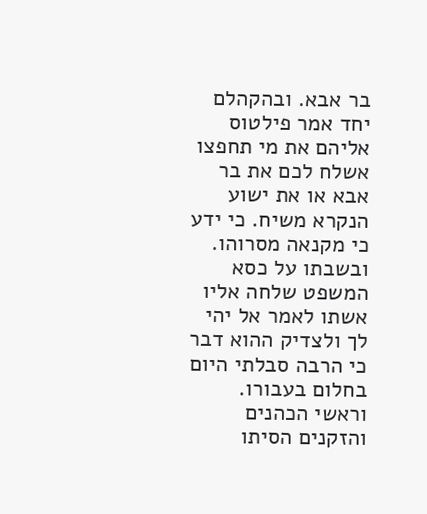בר אבא. ובהקהלם יחד אמר פילטוס אליהם את מי תחפצו אשלח לכם את בר אבא או את ישוע הנקרא משיח. כי ידע כי מקנאה מסרוהו. ובשבתו על כסא המשפט שלחה אליו אשתו לאמר אל יהי לך ולצדיק ההוא דבר כי הרבה סבלתי היום בחלום בעבורו. וראשי הכהנים והזקנים הסיתו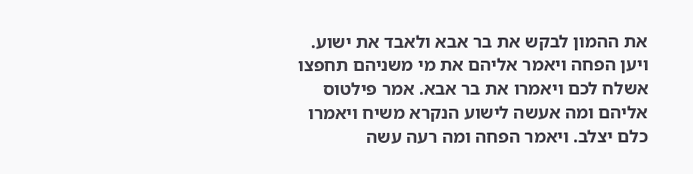את ההמון לבקש את בר אבא ולאבד את ישוע. ויען הפחה ויאמר אליהם את מי משניהם תחפצו אשלח לכם ויאמרו את בר אבא. אמר פילטוס אליהם ומה אעשה לישוע הנקרא משיח ויאמרו כלם יצלב. ויאמר הפחה ומה רעה עשה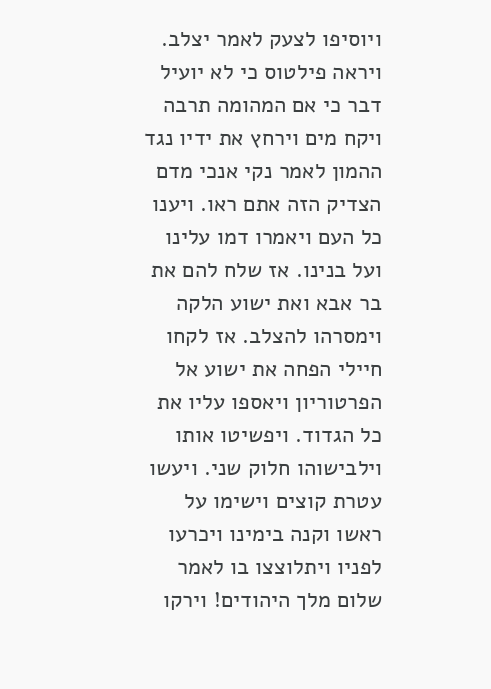ויוסיפו לצעק לאמר יצלב. ויראה פילטוס כי לא יועיל דבר כי אם המהומה תרבה ויקח מים וירחץ את ידיו נגד ההמון לאמר נקי אנכי מדם הצדיק הזה אתם ראו. ויענו כל העם ויאמרו דמו עלינו ועל בנינו. אז שלח להם את בר אבא ואת ישוע הלקה וימסרהו להצלב. אז לקחו חיילי הפחה את ישוע אל הפרטוריון ויאספו עליו את כל הגדוד. ויפשיטו אותו וילבישוהו חלוק שני. ויעשו עטרת קוצים וישימו על ראשו וקנה בימינו ויכרעו לפניו ויתלוצצו בו לאמר שלום מלך היהודים! וירקו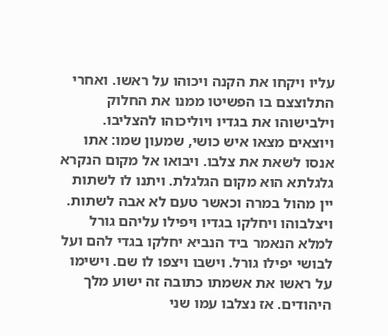עליו ויקחו את הקנה ויכוהו על ראשו. ואחרי התלוצצם בו הפשיטו ממנו את החלוק וילבישוהו את בגדיו ויוליכוהו להצליבו. ויוצאים מצאו איש כושי, שמעון שמו: אתו אנסו לשאת את צלבו. ויבואו אל מקום הנקרא גלגלתא הוא מקום הגלגלת. ויתנו לו לשתות יין מהול במרה וכאשר טעם לא אבה לשתות. ויצלבוהו ויחלקו בגדיו ויפילו עליהם גורל למלא הנאמר ביד הנביא יחלקו בגדי להם ועל לבושי יפילו גורל. וישבו ויצפו לו שם. וישימו על ראשו את אשמתו כתובה זה ישוע מלך היהודים. אז נצלבו עמו שני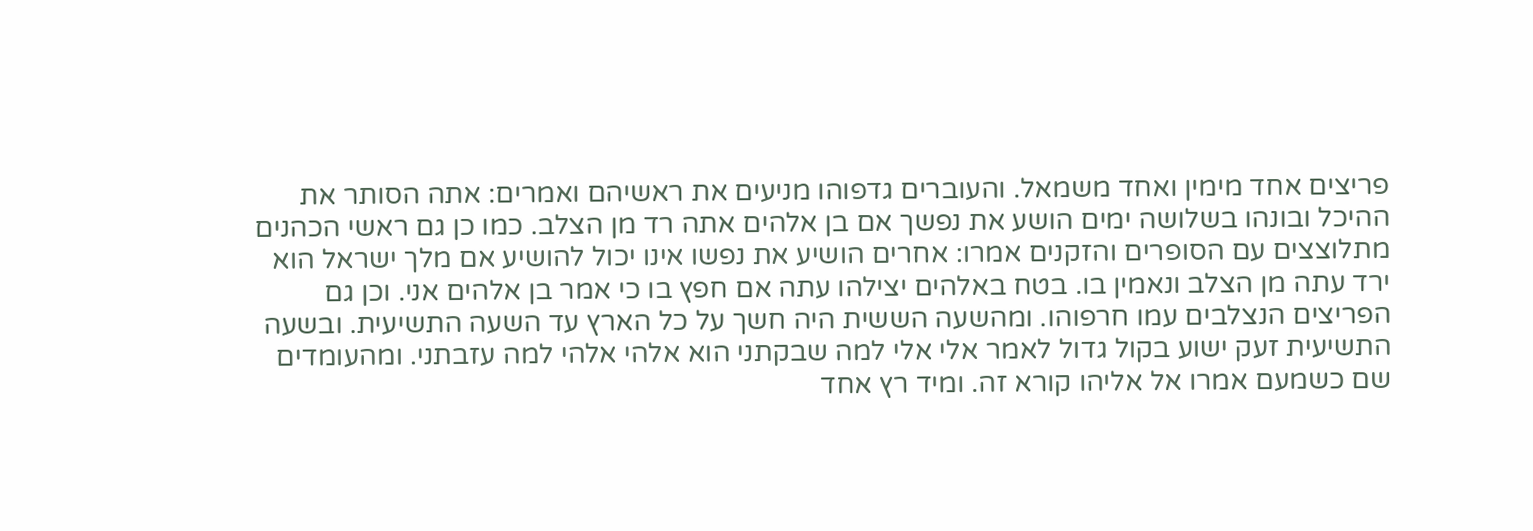פריצים אחד מימין ואחד משמאל. והעוברים גדפוהו מניעים את ראשיהם ואמרים: אתה הסותר את ההיכל ובונהו בשלושה ימים הושע את נפשך אם בן אלהים אתה רד מן הצלב. כמו כן גם ראשי הכהנים מתלוצצים עם הסופרים והזקנים אמרו: אחרים הושיע את נפשו אינו יכול להושיע אם מלך ישראל הוא ירד עתה מן הצלב ונאמין בו. בטח באלהים יצילהו עתה אם חפץ בו כי אמר בן אלהים אני. וכן גם הפריצים הנצלבים עמו חרפוהו. ומהשעה הששית היה חשך על כל הארץ עד השעה התשיעית. ובשעה התשיעית זעק ישוע בקול גדול לאמר אלי אלי למה שבקתני הוא אלהי אלהי למה עזבתני. ומהעומדים שם כשמעם אמרו אל אליהו קורא זה. ומיד רץ אחד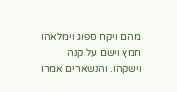מהם ויקח ספוג וימלאהו חמץ וישם על קנה וישקהו. והנשארים אמרו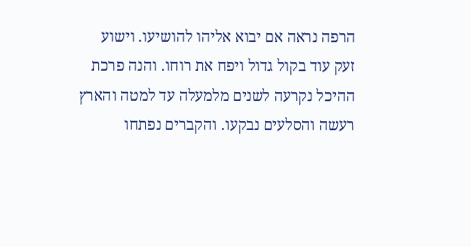הרפה נראה אם יבוא אליהו להושיעו. וישוע זעק עוד בקול גדול ויפח את רוחו. והנה פרכת ההיכל נקרעה לשנים מלמעלה עד למטה והארץ רעשה והסלעים נבקעו. והקברים נפתחו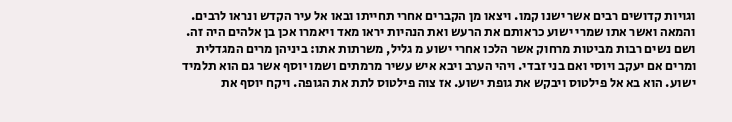וגויות קדושים רבים אשר ישנו קמו. ויצאו מן הקברים אחרי תחייתו ובאו אל עיר הקדש ונראו לרבים. והמאה ואשר אתו שמרי ישוע כראותם את הרעש ואת הנהיות יראו מאד ויאמרו אכן בן אלהים היה זה. ושם נשים רבות מביטות מרחוק אשר הלכו אחרי ישוע מ גליל, משרתות אתו: ביניהן מרים המגדלית ומרים אם יעקב ויוסי ואם בני זבדי. ויהי הערב ויבא איש עשיר מרמתים ושמו יוסף אשר גם הוא תלמיד ישוע. הוא בא אל פילטוס ויבקש את גופת ישוע. אז צוה פילטוס לתת את הגופה. ויקח יוסף את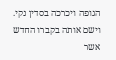הגופה ויכרכה בסדין נקי. וישם אותה בקברו החדש אשר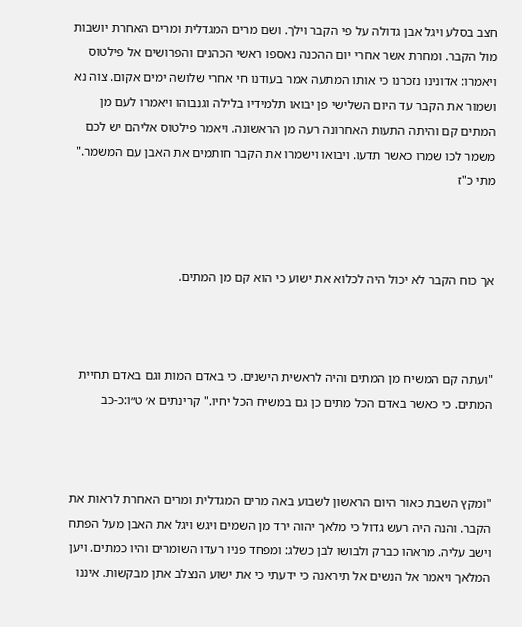חצב בסלע ויגל אבן גדולה על פי הקבר וילך. ושם מרים המגדלית ומרים האחרת יושבות מול הקבר. ומחרת אשר אחרי יום ההכנה נאספו ראשי הכהנים והפרושים אל פילטוס ויאמרו: אדונינו נזכרנו כי אותו המתעה אמר בעודנו חי אחרי שלושה ימים אקום. צוה נא ושמור את הקבר עד היום השלישי פן יבואו תלמידיו בלילה וגנבוהו ויאמרו לעם מן המתים קם והיתה התעות האחרונה רעה מן הראשונה. ויאמר פילטוס אליהם יש לכם משמר לכו שמרו כאשר תדעו. ויבואו וישמרו את הקבר חותמים את האבן עם המשמר." מתי כ"ז



אך כוח הקבר לא יכול היה לכלוא את ישוע כי הוא קם מן המתים.



"ועתה קם המשיח מן המתים והיה לראשית הישנים. כי באדם המות וגם באדם תחיית המתים. כי כאשר באדם הכל מתים כן גם במשיח הכל יחיו." קרינתים א׳ ט״ו:כ-כב



"ומקץ השבת כאור היום הראשון לשבוע באה מרים המגדלית ומרים האחרת לראות את הקבר. והנה היה רעש גדול כי מלאך יהוה ירד מן השמים ויגש ויגל את האבן מעל הפתח וישב עליה. מראהו כברק ולבושו לבן כשלג: ומפחד פניו רעדו השומרים והיו כמתים. ויען המלאך ויאמר אל הנשים אל תיראנה כי ידעתי כי את ישוע הנצלב אתן מבקשות. איננו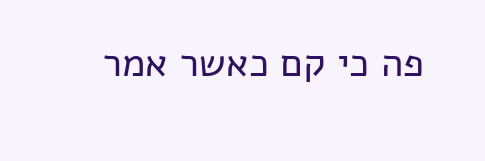פה כי קם כאשר אמר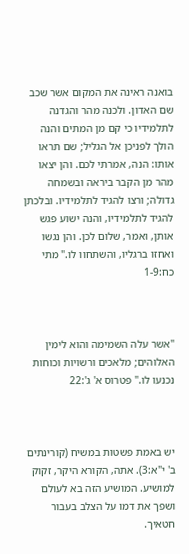בואנה ראינה את המקום אשר שכב שם האדון. ולכנה מהר והגדנה לתלמידיו כי קם מן המתים והנה הולך לפניכן אל הגליל; שם תראו אותו: הנה, אמרתי לכם. והן יצאו מהר מן הקבר ביראה ובשמחה גדולה; ורצו להגיד לתלמידיו. ובלכתן להגיד לתלמידיו, והנה ישוע פגש אותן, ואמר, שלום לכן. והן נגשו ואחזו ברגליו, והשתחוו לו." מתי כח:1-9



"אשר עלה השמימה והוא לימין האלוהים; מלאכים ורשויות וכוחות נכנעו לו." פטרוס א' ג':22



יש באמת פשטות במשיח (קורינתים ב' י"א:3). אתה, הקורא היקר, זקוק למושיע. המושיע הזה בא לעולם ושפך את דמו על הצלב בעבור חטאיך.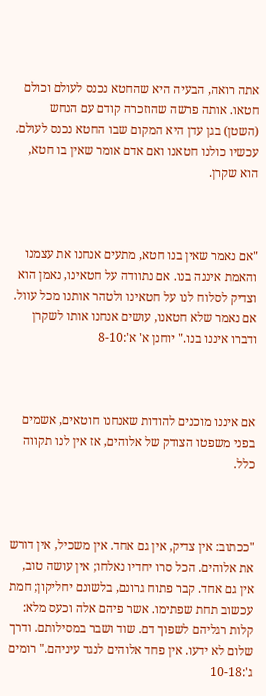אתה רואה, הבעיה היא שהחטא נכנס לעולם וכולם חטאו. אותה פרשה שהוזכרה קודם עם הנחש (השטן) בגן עדן היא המקום שבו החטא נכנס לעולם. עכשיו כולנו חטאנו ואם אדם אומר שאין בו חטא, הוא שקרן.



"אם נאמר שאין בנו חטא, מתעים אנחנו את עצמנו והאמת איננה בנו. אם נתוודה על חטאינו, נאמן הוא וצדיק לסלוח לנו על חטאינו ולטהר אותנו מכל עוול. אם נאמר שלא חטאנו, עושים אנחנו אותו לשקרן ודברו איננו בנו." יוחנן א' א':8-10



אם איננו מוכנים להודות שאנחנו חוטאים, אשמים בפני משפטו הצודק של אלוהים, אז אין לנו תקווה כלל.



"ככתוב: אין צדיק, אין גם אחד. אין משכיל, אין דורש את אלוהים. הכל סרו יחדיו נאלחו; אין עושה טוב, אין גם אחד. קבר פתוח גרונם, בלשונם יחליקון; חמת עכשוב תחת שפתימו. אשר פיהם אלה וכעס מלא: קלות רגליהם לשפוך דם. שוד ושבר במסילותם. ודרך שלום לא ידעו. אין פחד אלוהים לנגד עיניהם." רומים ג':10-18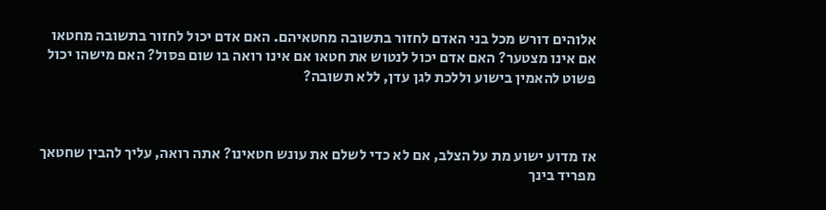אלוהים דורש מכל בני האדם לחזור בתשובה מחטאיהם. האם אדם יכול לחזור בתשובה מחטאו אם אינו מצטער? האם אדם יכול לנטוש את חטאו אם אינו רואה בו שום פסול? האם מישהו יכול פשוט להאמין בישוע וללכת לגן עדן, ללא תשובה?



אז מדוע ישוע מת על הצלב, אם לא כדי לשלם את עונש חטאינו? אתה רואה, עליך להבין שחטאך מפריד בינך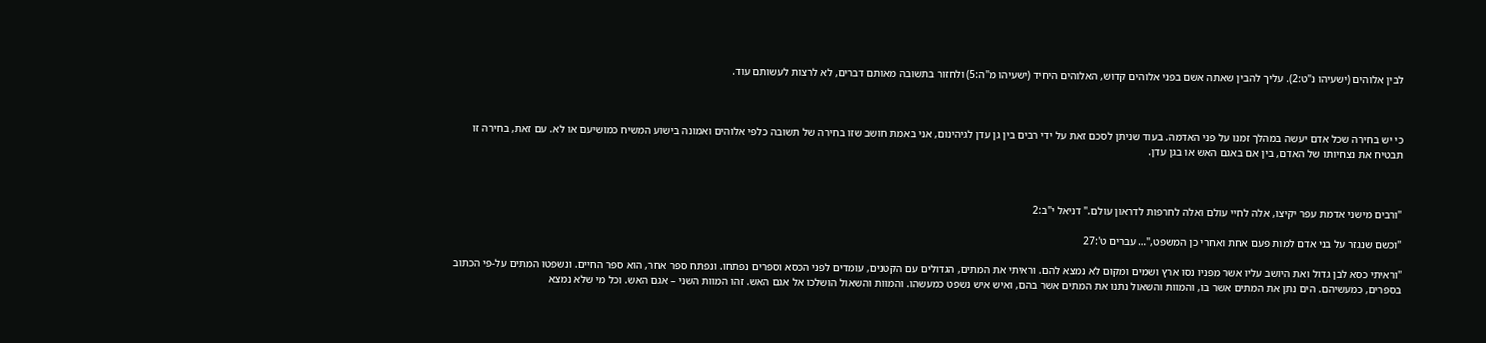לבין אלוהים (ישעיהו נ"ט:2). עליך להבין שאתה אשם בפני אלוהים קדוש, האלוהים היחיד (ישעיהו מ"ה:5) ולחזור בתשובה מאותם דברים, לא לרצות לעשותם עוד.



כי יש בחירה שכל אדם יעשה במהלך זמנו על פני האדמה. בעוד שניתן לסכם זאת על ידי רבים בין גן עדן לגיהינום, אני באמת חושב שזו בחירה של תשובה כלפי אלוהים ואמונה בישוע המשיח כמושיעם או לא. עם זאת, בחירה זו תבטיח את נצחיותו של האדם, בין אם באגם האש או בגן עדן.



"ורבים מישני אדמת עפר יקיצו, אלה לחיי עולם ואלה לחרפות לדראון עולם." דניאל י"ב:2

"וכשם שנגזר על בני אדם למות פעם אחת ואחרי כן המשפט,"… עברים ט':27

"וראיתי כסא לבן גדול ואת היושב עליו אשר מפניו נסו ארץ ושמים ומקום לא נמצא להם. וראיתי את המתים, הגדולים עם הקטנים, עומדים לפני הכסא וספרים נפתחו. ונפתח ספר אחר, הוא ספר החיים. ונשפטו המתים על-פי הכתוב בספרים, כמעשיהם. הים נתן את המתים אשר בו, והמוות והשאול נתנו את המתים אשר בהם, ואיש איש נשפט כמעשהו. והמוות והשאול הושלכו אל אגם האש. זהו המוות השני – אגם האש. וכל מי שלא נמצא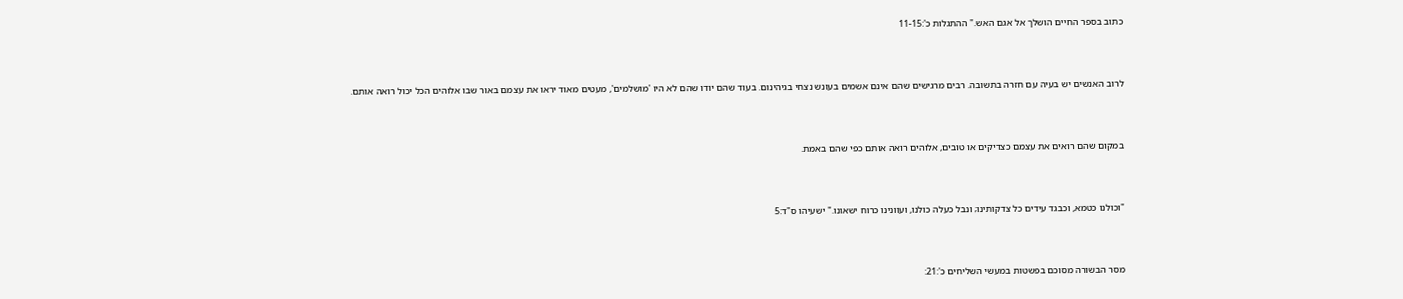כתוב בספר החיים הושלך אל אגם האש." ההתגלות כ':11-15



לרוב האנשים יש בעיה עם חזרה בתשובה. רבים מרגישים שהם אינם אשמים בעונש נצחי בגיהינום. בעוד שהם יודו שהם לא היו 'מושלמים', מעטים מאוד יראו את עצמם באור שבו אלוהים הכל יכול רואה אותם.



במקום שהם רואים את עצמם כצדיקים או טובים, אלוהים רואה אותם כפי שהם באמת.



"וכולנו כטמא, וכבגד עידים כל צדקותינו; ונבל כעלה כולנו, ועוונינו כרוח ישאונו." ישעיהו ס"ד:5



מסר הבשורה מסוכם בפשטות במעשי השליחים כ':21: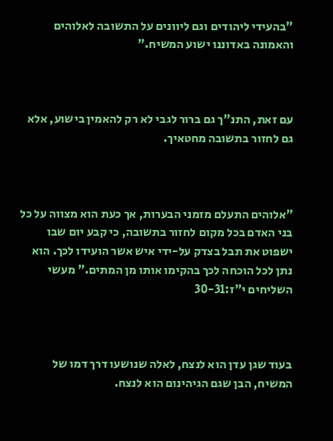"בהעידי ליהודים וגם ליוונים על התשובה לאלוהים והאמונה באדוננו ישוע המשיח."



עם זאת, התנ"ך גם ברור לגבי לא רק להאמין בישוע, אלא גם לחזור בתשובה מחטאיך.



"אלוהים התעלם מזמני הבערות, אך כעת הוא מצווה על כל בני האדם בכל מקום לחזור בתשובה, כי קבע יום שבו ישפוט את תבל בצדק על-ידי איש אשר הועידו לכך. הוא נתן לכל הוכחה לכך בהקימו אותו מן המתים." מעשי השליחים י"ז:30-31



בעוד שגן עדן הוא לנצח, לאלה שנושעו דרך דמו של המשיח, הבן שגם הגיהינום הוא לנצח.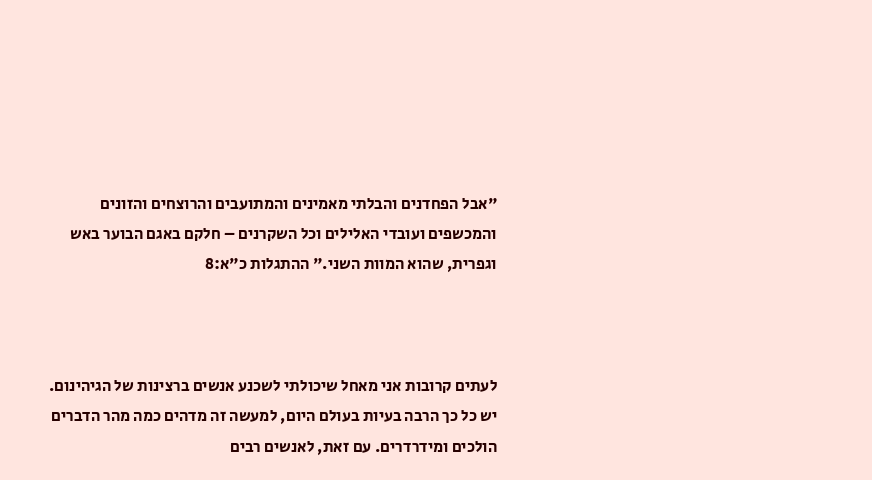"אבל הפחדנים והבלתי מאמינים והמתועבים והרוצחים והזונים והמכשפים ועובדי האלילים וכל השקרנים – חלקם באגם הבוער באש וגפרית, שהוא המוות השני." ההתגלות כ"א:8



לעתים קרובות אני מאחל שיכולתי לשכנע אנשים ברצינות של הגיהינום. יש כל כך הרבה בעיות בעולם היום, למעשה זה מדהים כמה מהר הדברים הולכים ומידרדרים. עם זאת, לאנשים רבים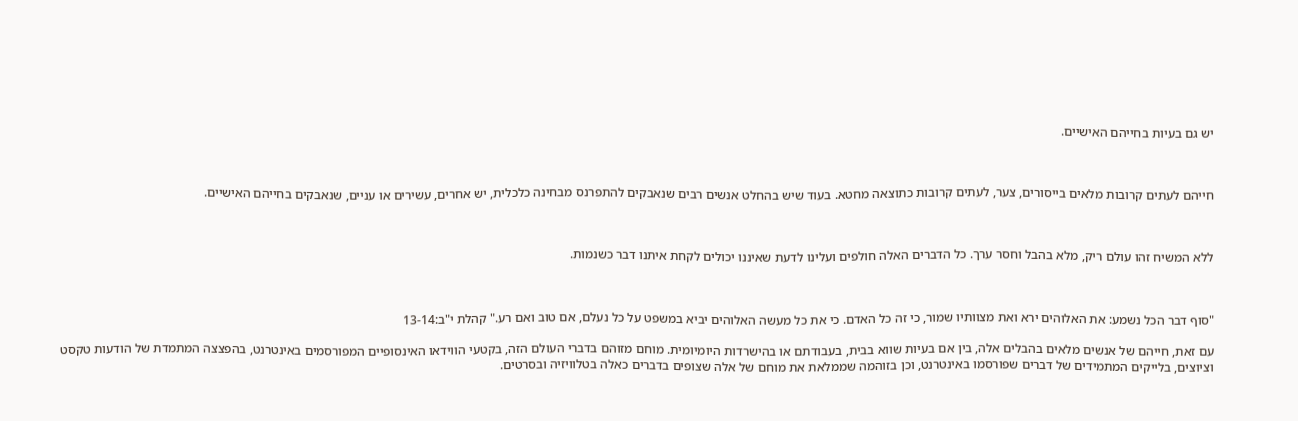יש גם בעיות בחייהם האישיים.



חייהם לעתים קרובות מלאים בייסורים, צער, לעתים קרובות כתוצאה מחטא. בעוד שיש בהחלט אנשים רבים שנאבקים להתפרנס מבחינה כלכלית, יש אחרים, עשירים או עניים, שנאבקים בחייהם האישיים.



ללא המשיח זהו עולם ריק, מלא בהבל וחסר ערך. כל הדברים האלה חולפים ועלינו לדעת שאיננו יכולים לקחת איתנו דבר כשנמות.



"סוף דבר הכל נשמע: את האלוהים ירא ואת מצוותיו שמור, כי זה כל האדם. כי את כל מעשה האלוהים יביא במשפט על כל נעלם, אם טוב ואם רע." קהלת י"ב:13-14

עם זאת, חייהם של אנשים מלאים בהבלים אלה, בין אם בעיות שווא בבית, בעבודתם או בהישרדות היומיומית. מוחם מזוהם בדברי העולם הזה, בקטעי הווידאו האינסופיים המפורסמים באינטרנט, בהפצצה המתמדת של הודעות טקסט וציוצים, בלייקים המתמידים של דברים שפורסמו באינטרנט, וכן בזוהמה שממלאת את מוחם של אלה שצופים בדברים כאלה בטלוויזיה ובסרטים.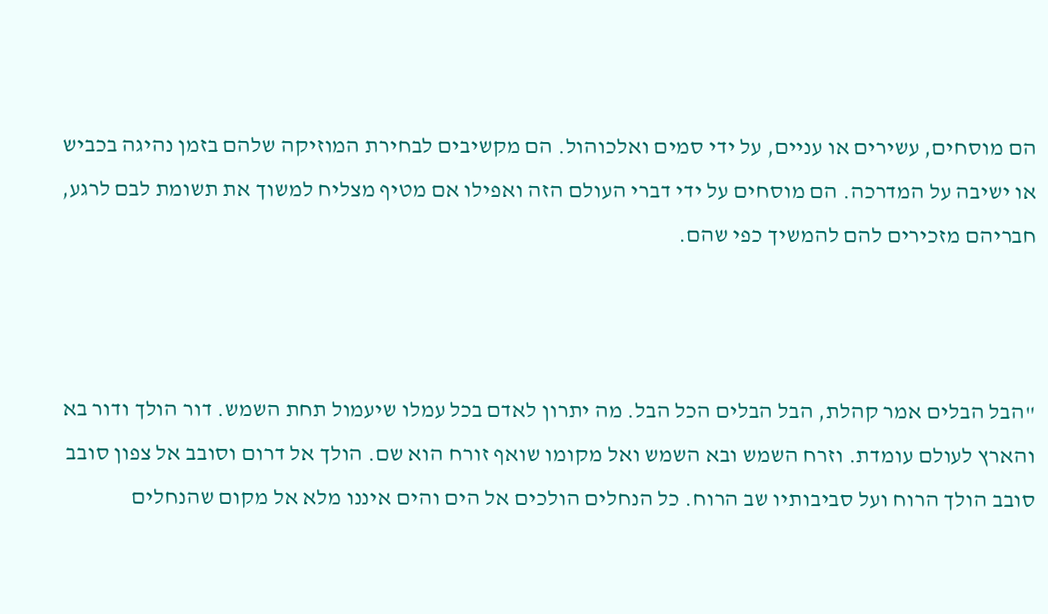הם מוסחים, עשירים או עניים, על ידי סמים ואלכוהול. הם מקשיבים לבחירת המוזיקה שלהם בזמן נהיגה בכביש או ישיבה על המדרכה. הם מוסחים על ידי דברי העולם הזה ואפילו אם מטיף מצליח למשוך את תשומת לבם לרגע, חבריהם מזכירים להם להמשיך כפי שהם.



"הבל הבלים אמר קהלת, הבל הבלים הכל הבל. מה יתרון לאדם בכל עמלו שיעמול תחת השמש. דור הולך ודור בא והארץ לעולם עומדת. וזרח השמש ובא השמש ואל מקומו שואף זורח הוא שם. הולך אל דרום וסובב אל צפון סובב סובב הולך הרוח ועל סביבותיו שב הרוח. כל הנחלים הולכים אל הים והים איננו מלא אל מקום שהנחלים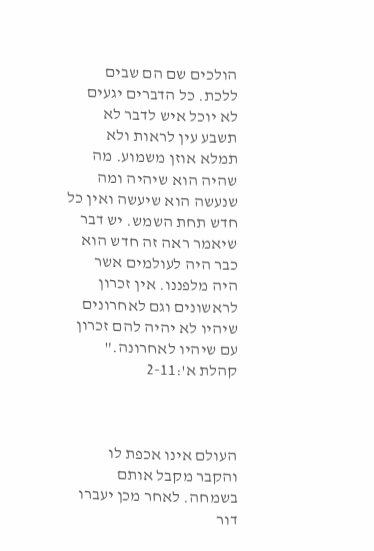הולכים שם הם שבים ללכת. כל הדברים יגעים לא יוכל איש לדבר לא תשבע עין לראות ולא תמלא אוזן משמוע. מה שהיה הוא שיהיה ומה שנעשה הוא שיעשה ואין כל חדש תחת השמש. יש דבר שיאמר ראה זה חדש הוא כבר היה לעולמים אשר היה מלפננו. אין זכרון לראשונים וגם לאחרונים שיהיו לא יהיה להם זכרון עם שיהיו לאחרונה." קהלת א':2-11



העולם אינו אכפת לו והקבר מקבל אותם בשמחה. לאחר מכן יעברו דור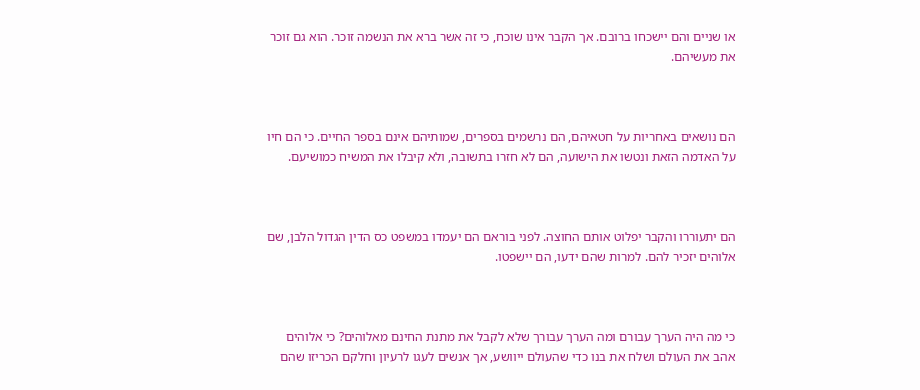או שניים והם יישכחו ברובם. אך הקבר אינו שוכח, כי זה אשר ברא את הנשמה זוכר. הוא גם זוכר את מעשיהם.



הם נושאים באחריות על חטאיהם, הם נרשמים בספרים, שמותיהם אינם בספר החיים. כי הם חיו על האדמה הזאת ונטשו את הישועה, הם לא חזרו בתשובה, ולא קיבלו את המשיח כמושיעם.



הם יתעוררו והקבר יפלוט אותם החוצה. לפני בוראם הם יעמדו במשפט כס הדין הגדול הלבן, שם אלוהים יזכיר להם. למרות שהם ידעו, הם יישפטו.



כי מה היה הערך עבורם ומה הערך עבורך שלא לקבל את מתנת החינם מאלוהים? כי אלוהים אהב את העולם ושלח את בנו כדי שהעולם ייוושע, אך אנשים לעגו לרעיון וחלקם הכריזו שהם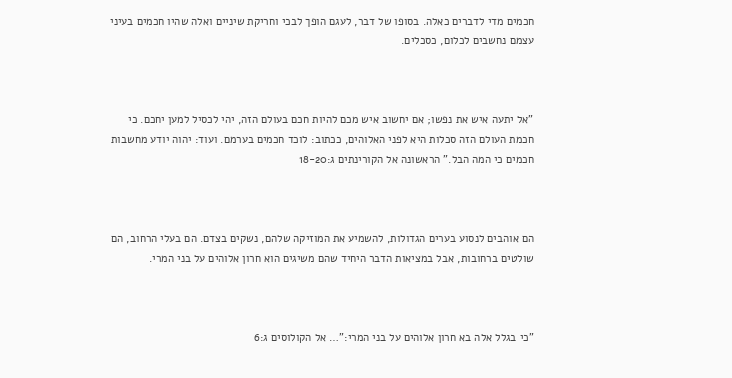חכמים מדי לדברים כאלה. בסופו של דבר, לעגם הופך לבכי וחריקת שיניים ואלה שהיו חכמים בעיני עצמם נחשבים לכלום, כסכלים.



"אל יתעה איש את נפשו; אם יחשוב איש מכם להיות חכם בעולם הזה, יהי לכסיל למען יחכם. כי חכמת העולם הזה סכלות היא לפני האלוהים, ככתוב: לוכד חכמים בערמם. ועוד: יהוה יודע מחשבות חכמים כי המה הבל." הראשונה אל הקורינתים ג:18-20



הם אוהבים לנסוע בערים הגדולות, להשמיע את המוזיקה שלהם, נשקים בצדם. הם בעלי הרחוב, הם שולטים ברחובות, אבל במציאות הדבר היחיד שהם משיגים הוא חרון אלוהים על בני המרי.



"כי בגלל אלה בא חרון אלוהים על בני המרי:"… אל הקולוסים ג:6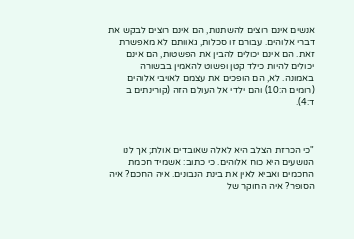אנשים אינם רוצים להשתנות, הם אינם רוצים לבקש את דברי אלוהים. עבורם זו סכלות, גאוותם לא מאפשרת זאת. הם אינם יכולים להבין את הפשטות, הם אינם יכולים להיות כילד קטן ופשוט להאמין בבשורה באמונה. לא, הם הופכים את עצמם לאויבי אלוהים (רומים ה:10) והם ילדי אל העולם הזה (קורינתים ב ד:4).



"כי הכרזת הצלב היא לאלה שאובדים אולת; אך לנו הנושעים היא כוח אלוהים. כי כתוב: אשמיד חכמת החכמים ואביא לאין את בינת הנבונים. איה החכם? איה הסופר? איה החוקר של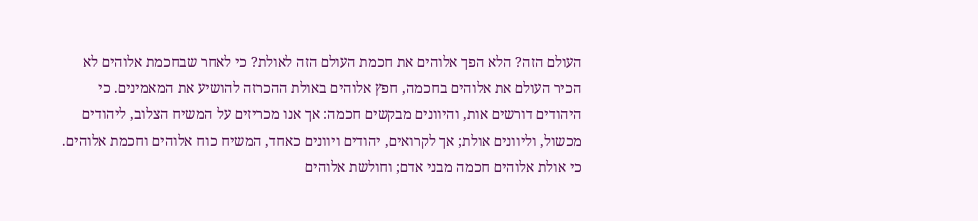העולם הזה? הלא הפך אלוהים את חכמת העולם הזה לאולת? כי לאחר שבחכמת אלוהים לא הכיר העולם את אלוהים בחכמה, חפץ אלוהים באולת ההכרזה להושיע את המאמינים. כי היהודים דורשים אות, והיוונים מבקשים חכמה: אך אנו מכריזים על המשיח הצלוב, ליהודים מכשול, וליוונים אולת; אך לקרואים, יהודים ויוונים כאחד, המשיח כוח אלוהים וחכמת אלוהים. כי אולת אלוהים חכמה מבני אדם; וחולשת אלוהים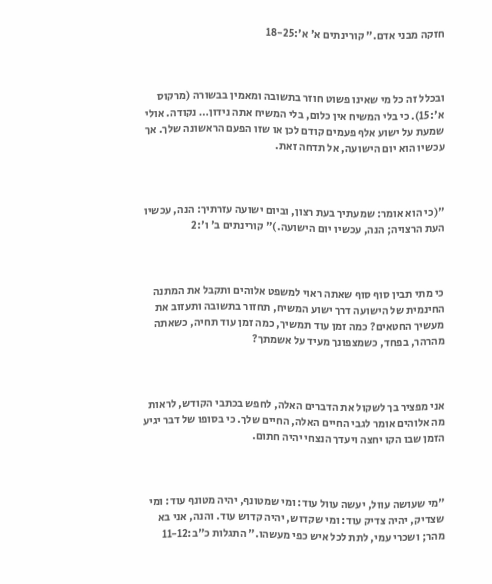חזקה מבני אדם." קורינתים א' א':18-25



ובכלל זה כל מי שאינו פשוט חוזר בתשובה ומאמין בבשורה (מרקוס א':15). כי בלי המשיח אין כלום, בלי המשיח אתה נידון… נקודה. אולי שמעת על ישוע אלף פעמים קודם לכן או שזו הפעם הראשונה שלך. אך עכשיו הוא יום הישועה, אל תדחה זאת.



"(כי הוא אומר: שמעתיך בעת רצון, וביום ישועה עזרתיך: הנה, עכשיו העת הרצויה; הנה, עכשיו יום הישועה.)" קורינתים ב' ו':2



כי מתי תבין סוף סוף שאתה ראוי למשפט אלוהים ותקבל את המתנה החינמית של הישועה דרך ישוע המשיח, תחזור בתשובה ותעזוב את מעשיך החטאים? כמה זמן עוד תמשיך, כמה זמן עוד תחיה, כשאתה מהרהר, בפחד, כשמצפונך מעיד על אשמתך?



אני מפציר בך לשקול את הדברים האלה, לחפש בכתבי הקודש, לראות מה אלוהים אומר לגבי החיים האלה, החיים שלך. כי בסופו של דבר יגיע הזמן שבו הקו יחצה ויעדך הנצחי יהיה חתום.



"מי שעושה עוול, יעשה עוול עוד: ומי שמטונף, יהיה מטונף עוד: ומי שצדיק, יהיה צדיק עוד: ומי שקדוש, יהיה קדוש עוד. והנה, אני בא מהר; ושכרי עמי, לתת לכל איש כפי מעשהו." התגלות כ"ב:11-12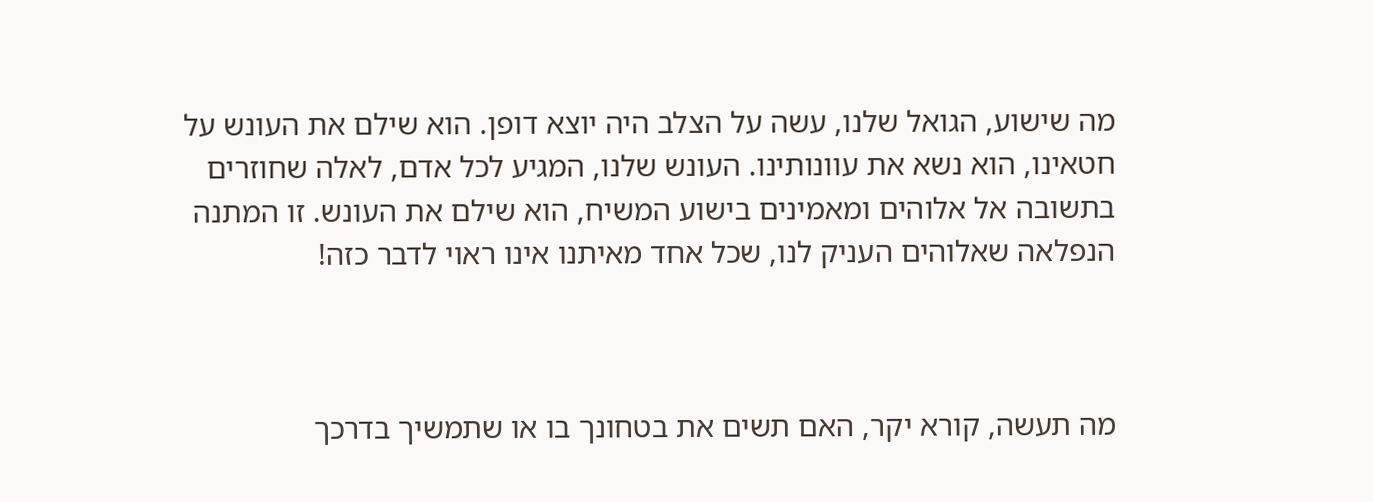מה שישוע, הגואל שלנו, עשה על הצלב היה יוצא דופן. הוא שילם את העונש על חטאינו, הוא נשא את עוונותינו. העונש שלנו, המגיע לכל אדם, לאלה שחוזרים בתשובה אל אלוהים ומאמינים בישוע המשיח, הוא שילם את העונש. זו המתנה הנפלאה שאלוהים העניק לנו, שכל אחד מאיתנו אינו ראוי לדבר כזה!



מה תעשה, קורא יקר, האם תשים את בטחונך בו או שתמשיך בדרכך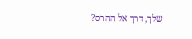שלך, דרך אל ההרס?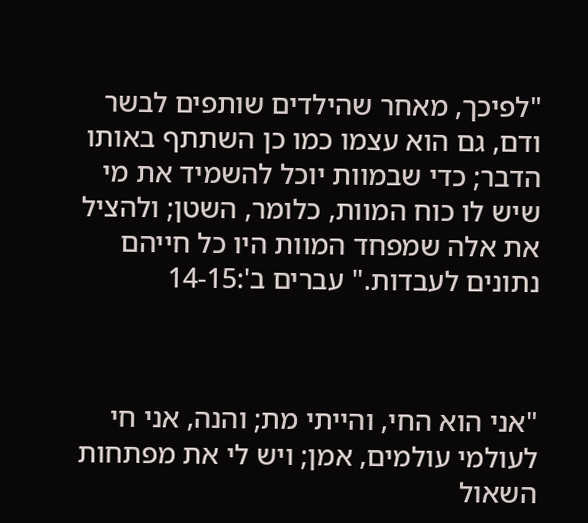"לפיכך, מאחר שהילדים שותפים לבשר ודם, גם הוא עצמו כמו כן השתתף באותו הדבר; כדי שבמוות יוכל להשמיד את מי שיש לו כוח המוות, כלומר, השטן; ולהציל את אלה שמפחד המוות היו כל חייהם נתונים לעבדות." עברים ב':14-15



"אני הוא החי, והייתי מת; והנה, אני חי לעולמי עולמים, אמן; ויש לי את מפתחות השאול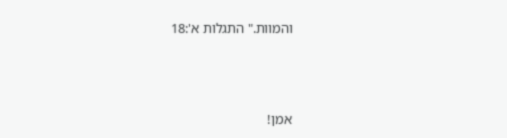והמוות." התגלות א':18



אמן!